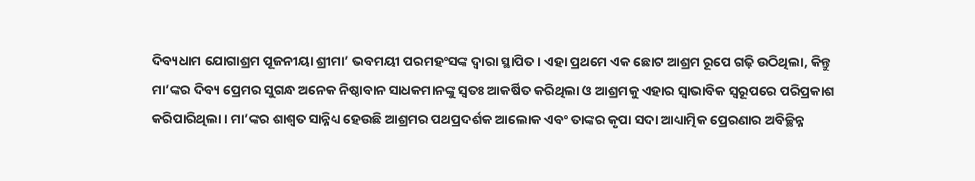ଦିବ୍ୟଧାମ ଯୋଗାଶ୍ରମ ପୂଜନୀୟା ଶ୍ରୀମା’ ଭବମୟୀ ପରମହଂସଙ୍କ ଦ୍ୱାରା ସ୍ଥାପିତ। ଏହା ପ୍ରଥମେ ଏକ ଛୋଟ ଆଶ୍ରମ ରୂପେ ଗଢ଼ି ଉଠିଥିଲା, କିନ୍ତୁ ମା’ଙ୍କର ଦିବ୍ୟ ପ୍ରେମର ସୁଗନ୍ଧ ଅନେକ ନିଷ୍ଠାବାନ ସାଧକମାନଙ୍କୁ ସ୍ୱତଃ ଆକର୍ଷିତ କରିଥିଲା ଓ ଆଶ୍ରମକୁ ଏହାର ସ୍ୱାଭାବିକ ସ୍ୱରୂପରେ ପରିପ୍ରକାଶ କରିପାରିଥିଲା । ମା’ଙ୍କର ଶାଶ୍ୱତ ସାନ୍ନିଧ୍ୟ ହେଉଛି ଆଶ୍ରମର ପଥପ୍ରଦର୍ଶକ ଆଲୋକ ଏବଂ ତାଙ୍କର କୃପା ସଦା ଆଧ୍ୟାତ୍ମିକ ପ୍ରେରଣାର ଅବିଚ୍ଛିନ୍ନ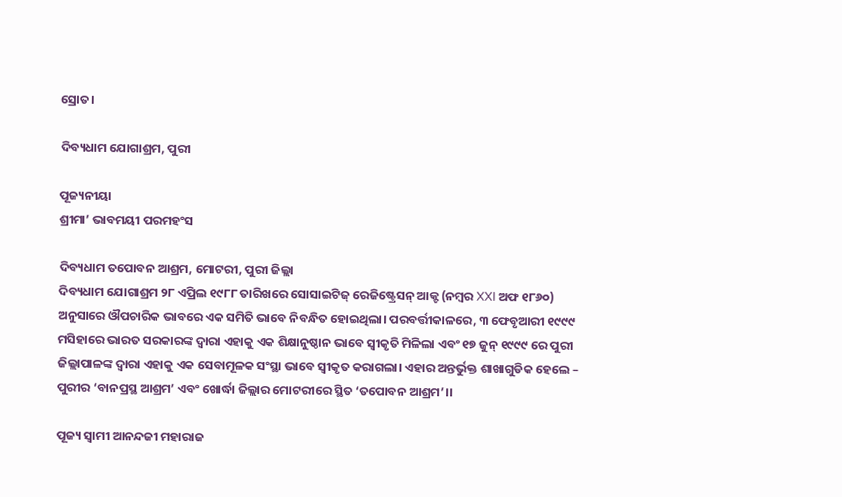ସ୍ରୋତ।

ଦିବ୍ୟଧାମ ଯୋଗାଶ୍ରମ, ପୁରୀ

ପୂଜ୍ୟନୀୟା
ଶ୍ରୀମା’ ଭାବମୟୀ ପରମହଂସ

ଦିବ୍ୟଧାମ ତପୋବନ ଆଶ୍ରମ, ମୋଟରୀ, ପୁରୀ ଜିଲ୍ଲା
ଦିବ୍ୟଧାମ ଯୋଗାଶ୍ରମ ୨୮ ଏପ୍ରିଲ ୧୯୮୮ ତାରିଖରେ ସୋସାଇଟିଜ୍ ରେଜିଷ୍ଟ୍ରେସନ୍ ଆକ୍ଟ (ନମ୍ବର XXI ଅଫ ୧୮୬୦) ଅନୁସାରେ ଔପଚାରିକ ଭାବରେ ଏକ ସମିତି ଭାବେ ନିବନ୍ଧିତ ହୋଇଥିଲା। ପରବର୍ତ୍ତୀକାଳରେ, ୩ ଫେବୃଆରୀ ୧୯୯୯ ମସିହାରେ ଭାରତ ସରକାରଙ୍କ ଦ୍ୱାରା ଏହାକୁ ଏକ ଶିକ୍ଷାନୁଷ୍ଠାନ ଭାବେ ସ୍ୱୀକୃତି ମିଳିଲା ଏବଂ ୧୭ ଜୁନ୍ ୧୯୯୯ ରେ ପୁରୀ ଜିଲ୍ଲାପାଳଙ୍କ ଦ୍ୱାରା ଏହାକୁ ଏକ ସେବାମୂଳକ ସଂସ୍ଥା ଭାବେ ସ୍ୱୀକୃତ କରାଗଲା। ଏହାର ଅନ୍ତର୍ଭୁକ୍ତ ଶାଖାଗୁଡିକ ହେଲେ – ପୁରୀର ‘ବାନପ୍ରସ୍ଥ ଆଶ୍ରମ’ ଏବଂ ଖୋର୍ଦ୍ଧା ଜିଲ୍ଲାର ମୋଟରୀରେ ସ୍ଥିତ ‘ତପୋବନ ଆଶ୍ରମ’।।

ପୂଜ୍ୟ ସ୍ୱାମୀ ଆନନ୍ଦଜୀ ମହାରାଜ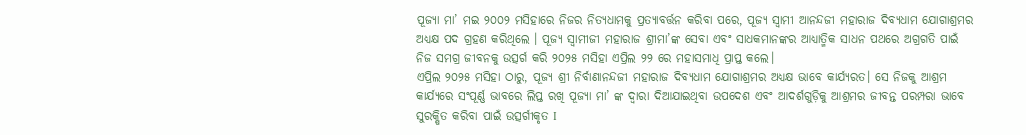ପୂଜ୍ୟା ମା’ ମଇ ୨୦୦୨ ମସିହାରେ ନିଜର ନିତ୍ୟଧାମକୁ ପ୍ରତ୍ୟାବର୍ତ୍ତନ କରିବା ପରେ, ପୂଜ୍ୟ ସ୍ୱାମୀ ଆନନ୍ଦଜୀ ମହାରାଜ ଦିବ୍ୟଧାମ ଯୋଗାଶ୍ରମର ଅଧ୍ୟକ୍ଷ ପଦ ଗ୍ରହଣ କରିଥିଲେ । ପୂଜ୍ୟ ସ୍ୱାମୀଜୀ ମହାରାଜ ଶ୍ରୀମା’ଙ୍କ ସେବା ଏବଂ ସାଧକମାନଙ୍କର ଆଧ୍ୟାତ୍ମିକ ସାଧନ ପଥରେ ଅଗ୍ରଗତି ପାଇଁ ନିଜ ସମଗ୍ର ଜୀବନକୁ ଉତ୍ସର୍ଗ କରି ୨୦୨୫ ମସିହା ଏପ୍ରିଲ ୨୨ ରେ ମହାସମାଧି ପ୍ରାପ୍ତ କଲେ।
ଏପ୍ରିଲ ୨୦୨୫ ମସିହା ଠାରୁ, ପୂଜ୍ୟ ଶ୍ରୀ ନିର୍ବାଣାନନ୍ଦଜୀ ମହାରାଜ ଦିବ୍ୟଧାମ ଯୋଗାଶ୍ରମର ଅଧ୍ୟକ୍ଷ ଭାବେ କାର୍ଯ୍ୟରତ। ସେ ନିଜକୁ ଆଶ୍ରମ କାର୍ଯ୍ୟରେ ସଂପୂର୍ଣ୍ଣ ଭାବରେ ଲିପ୍ତ ରଖି ପୂଜ୍ୟା ମା’ ଙ୍କ ଦ୍ୱାରା ଦିଆଯାଇଥିବା ଉପଦେଶ ଏବଂ ଆଦର୍ଶଗୁଡ଼ିକୁ ଆଶ୍ରମର ଜୀବନ୍ତ ପରମ୍ପରା ଭାବେ ସୁରକ୍ଷିତ କରିବା ପାଇଁ ଉତ୍ସର୍ଗୀକୃତ I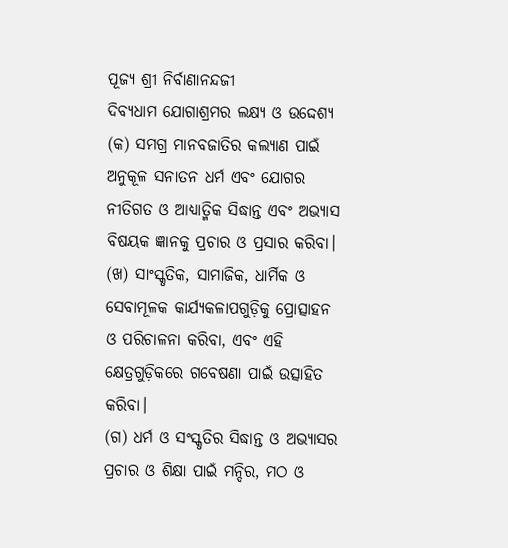ପୂଜ୍ୟ ଶ୍ରୀ ନିର୍ବାଣାନନ୍ଦଜୀ
ଦିବ୍ୟଧାମ ଯୋଗାଶ୍ରମର ଲକ୍ଷ୍ୟ ଓ ଉଦ୍ଦେଶ୍ୟ
(କ) ସମଗ୍ର ମାନବଜାତିର କଲ୍ୟାଣ ପାଇଁ ଅନୁକୂଳ ସନାତନ ଧର୍ମ ଏବଂ ଯୋଗର ନୀତିଗତ ଓ ଆଧ୍ୟାତ୍ମିକ ସିଦ୍ଧାନ୍ତ ଏବଂ ଅଭ୍ୟାସ ବିଷୟକ ଜ୍ଞାନକୁ ପ୍ରଚାର ଓ ପ୍ରସାର କରିବା।
(ଖ) ସାଂସ୍କୃତିକ, ସାମାଜିକ, ଧାର୍ମିକ ଓ ସେବାମୂଳକ କାର୍ଯ୍ୟକଳାପଗୁଡ଼ିକୁ ପ୍ରୋତ୍ସାହନ ଓ ପରିଚାଳନା କରିବା, ଏବଂ ଏହି କ୍ଷେତ୍ରଗୁଡ଼ିକରେ ଗବେଷଣା ପାଇଁ ଉତ୍ସାହିତ କରିବା।
(ଗ) ଧର୍ମ ଓ ସଂସ୍କୃତିର ସିଦ୍ଧାନ୍ତ ଓ ଅଭ୍ୟାସର ପ୍ରଚାର ଓ ଶିକ୍ଷା ପାଇଁ ମନ୍ଦିର, ମଠ ଓ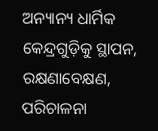ଅନ୍ୟାନ୍ୟ ଧାର୍ମିକ କେନ୍ଦ୍ରଗୁଡ଼ିକୁ ସ୍ଥାପନ, ରକ୍ଷଣାବେକ୍ଷଣ, ପରିଚାଳନା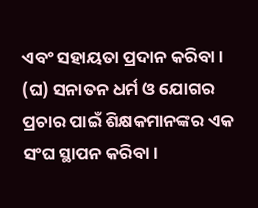ଏବଂ ସହାୟତା ପ୍ରଦାନ କରିବା।
(ଘ) ସନାତନ ଧର୍ମ ଓ ଯୋଗର ପ୍ରଚାର ପାଇଁ ଶିକ୍ଷକମାନଙ୍କର ଏକ ସଂଘ ସ୍ଥାପନ କରିବା।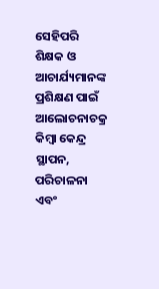ସେହିପରି ଶିକ୍ଷକ ଓ ଆଚାର୍ଯ୍ୟମାନଙ୍କ ପ୍ରଶିକ୍ଷଣ ପାଇଁ ଆଲୋଚନାଚକ୍ର କିମ୍ବା କେନ୍ଦ୍ର ସ୍ଥାପନ, ପରିଚାଳନା ଏବଂ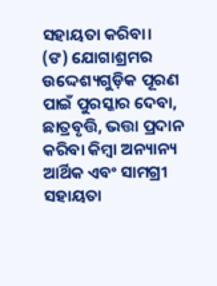ସହାୟତା କରିବା।
(ଙ) ଯୋଗାଶ୍ରମର ଉଦ୍ଦେଶ୍ୟଗୁଡ଼ିକ ପୂରଣ ପାଇଁ ପୁରସ୍କାର ଦେବା, ଛାତ୍ରବୃତ୍ତି, ଭତ୍ତା ପ୍ରଦାନ କରିବା କିମ୍ବା ଅନ୍ୟାନ୍ୟ ଆର୍ଥିକ ଏବଂ ସାମଗ୍ରୀ ସହାୟତା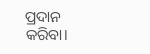ପ୍ରଦାନ କରିବା।